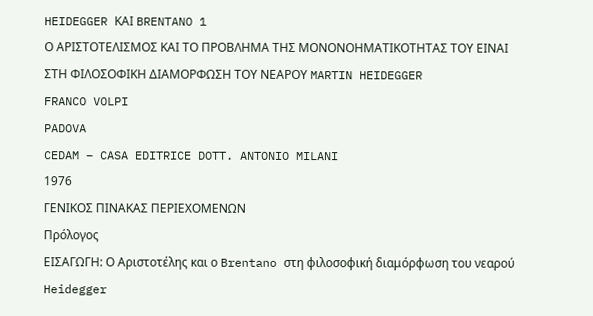HEIDEGGER ΚΑΙ BRENTANO 1
Ο ΑΡΙΣΤΟΤΕΛΙΣΜΟΣ ΚΑΙ ΤΟ ΠΡΟΒΛΗΜΑ ΤΗΣ ΜΟΝΟΝΟΗΜΑΤΙΚΟΤΗΤΑΣ ΤΟΥ ΕΙΝΑΙ
ΣΤΗ ΦΙΛΟΣΟΦΙΚΗ ΔΙΑΜΟΡΦΩΣΗ ΤΟΥ ΝΕΑΡΟΥ MARTIN HEIDEGGER
FRANCO VOLPI
PADOVA
CEDAM – CASA EDITRICE DOTT. ANTONIO MILANI
1976
ΓΕΝΙΚΟΣ ΠΙΝΑΚΑΣ ΠΕΡΙΕΧΟΜΕΝΩΝ
Πρόλογος
ΕΙΣΑΓΩΓΗ: Ο Αριστοτέλης και ο Brentano στη φιλοσοφική διαμόρφωση του νεαρού Heidegger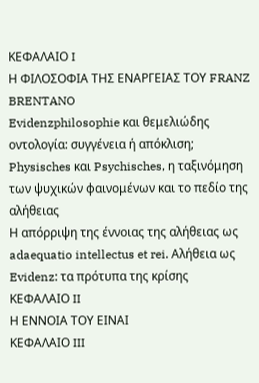ΚΕΦΑΛΑΙΟ I
Η ΦΙΛΟΣΟΦΙΑ ΤΗΣ ΕΝΑΡΓΕΙΑΣ ΤΟΥ FRANZ BRENTANO
Evidenzphilosophie και θεμελιώδης οντολογία: συγγένεια ή απόκλιση;
Physisches και Psychisches, η ταξινόμηση των ψυχικών φαινομένων και το πεδίο της αλήθειας
Η απόρριψη της έννοιας της αλήθειας ως adaequatio intellectus et rei. Αλήθεια ως Evidenz: τα πρότυπα της κρίσης
ΚΕΦΑΛΑΙΟ II
Η ΕΝΝΟΙΑ ΤΟΥ ΕΙΝΑΙ
ΚΕΦΑΛΑΙΟ III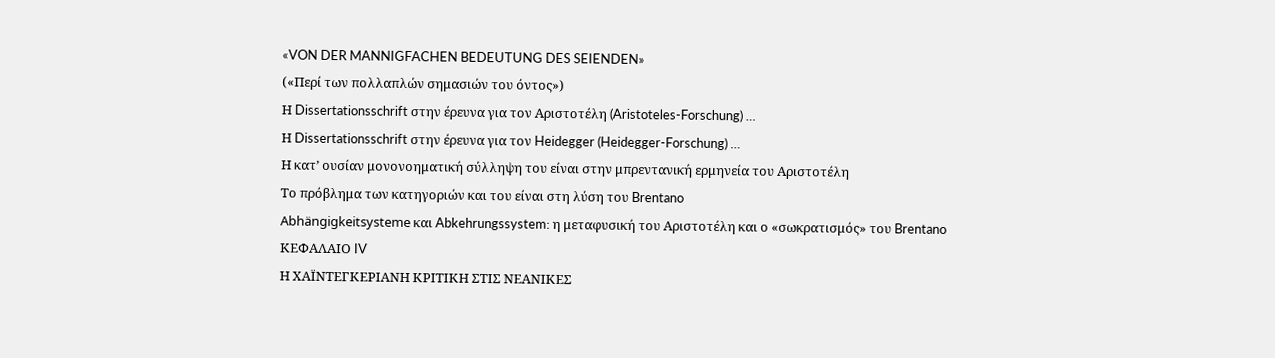«VON DER MANNIGFACHEN BEDEUTUNG DES SEIENDEN»
(«Περί των πολλαπλών σημασιών του όντος»)
Η Dissertationsschrift στην έρευνα για τον Αριστοτέλη (Aristoteles-Forschung) …
Η Dissertationsschrift στην έρευνα για τον Heidegger (Heidegger-Forschung) …
Η κατ’ ουσίαν μονονοηματική σύλληψη του είναι στην μπρεντανική ερμηνεία του Αριστοτέλη
Το πρόβλημα των κατηγοριών και του είναι στη λύση του Brentano
Abhängigkeitsysteme και Abkehrungssystem: η μεταφυσική του Αριστοτέλη και ο «σωκρατισμός» του Brentano
ΚΕΦΑΛΑΙΟ IV
Η ΧΑΪΝΤΕΓΚΕΡΙΑΝΗ ΚΡΙΤΙΚΗ ΣΤΙΣ ΝΕΑΝΙΚΕΣ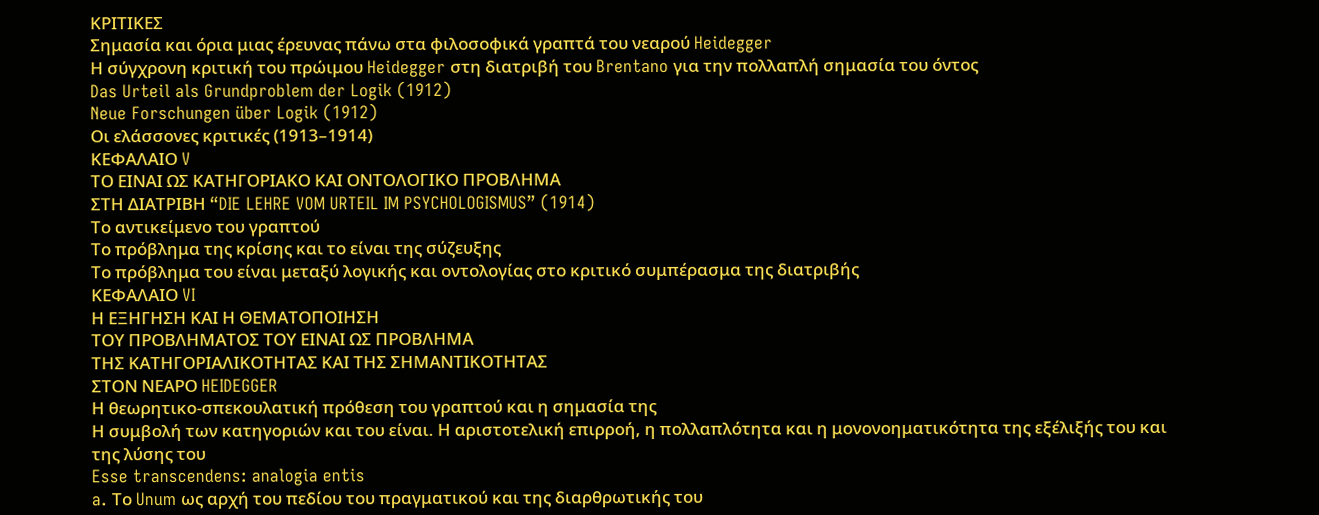ΚΡΙΤΙΚΕΣ
Σημασία και όρια μιας έρευνας πάνω στα φιλοσοφικά γραπτά του νεαρού Heidegger
Η σύγχρονη κριτική του πρώιμου Heidegger στη διατριβή του Brentano για την πολλαπλή σημασία του όντος
Das Urteil als Grundproblem der Logik (1912)
Neue Forschungen über Logik (1912)
Οι ελάσσονες κριτικές (1913–1914)
ΚΕΦΑΛΑΙΟ V
ΤΟ ΕΙΝΑΙ ΩΣ ΚΑΤΗΓΟΡΙΑΚΟ ΚΑΙ ΟΝΤΟΛΟΓΙΚΟ ΠΡΟΒΛΗΜΑ
ΣΤΗ ΔΙΑΤΡΙΒΗ “DIE LEHRE VOM URTEIL IM PSYCHOLOGISMUS” (1914)
Το αντικείμενο του γραπτού
Το πρόβλημα της κρίσης και το είναι της σύζευξης
Το πρόβλημα του είναι μεταξύ λογικής και οντολογίας στο κριτικό συμπέρασμα της διατριβής
ΚΕΦΑΛΑΙΟ VI
Η ΕΞΗΓΗΣΗ ΚΑΙ Η ΘΕΜΑΤΟΠΟΙΗΣΗ
ΤΟΥ ΠΡΟΒΛΗΜΑΤΟΣ ΤΟΥ ΕΙΝΑΙ ΩΣ ΠΡΟΒΛΗΜΑ
ΤΗΣ ΚΑΤΗΓΟΡΙΑΛΙΚΟΤΗΤΑΣ ΚΑΙ ΤΗΣ ΣΗΜΑΝΤΙΚΟΤΗΤΑΣ
ΣΤΟΝ ΝΕΑΡΟ HEIDEGGER
Η θεωρητικο-σπεκουλατική πρόθεση του γραπτού και η σημασία της
Η συμβολή των κατηγοριών και του είναι. Η αριστοτελική επιρροή, η πολλαπλότητα και η μονονοηματικότητα της εξέλιξής του και της λύσης του
Esse transcendens: analogia entis
a. Το Unum ως αρχή του πεδίου του πραγματικού και της διαρθρωτικής του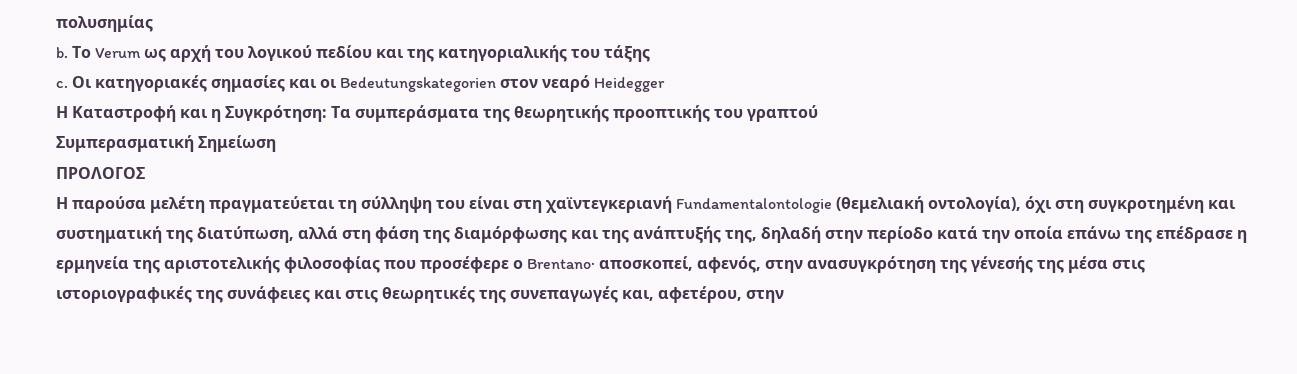πολυσημίας
b. Το Verum ως αρχή του λογικού πεδίου και της κατηγοριαλικής του τάξης
c. Οι κατηγοριακές σημασίες και οι Bedeutungskategorien στον νεαρό Heidegger
Η Καταστροφή και η Συγκρότηση: Τα συμπεράσματα της θεωρητικής προοπτικής του γραπτού
Συμπερασματική Σημείωση
ΠΡΟΛΟΓΟΣ
Η παρούσα μελέτη πραγματεύεται τη σύλληψη του είναι στη χαϊντεγκεριανή Fundamentalontologie (θεμελιακή οντολογία), όχι στη συγκροτημένη και συστηματική της διατύπωση, αλλά στη φάση της διαμόρφωσης και της ανάπτυξής της, δηλαδή στην περίοδο κατά την οποία επάνω της επέδρασε η ερμηνεία της αριστοτελικής φιλοσοφίας που προσέφερε ο Brentano· αποσκοπεί, αφενός, στην ανασυγκρότηση της γένεσής της μέσα στις ιστοριογραφικές της συνάφειες και στις θεωρητικές της συνεπαγωγές και, αφετέρου, στην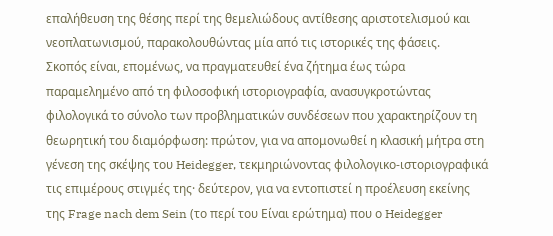επαλήθευση της θέσης περί της θεμελιώδους αντίθεσης αριστοτελισμού και νεοπλατωνισμού, παρακολουθώντας μία από τις ιστορικές της φάσεις.
Σκοπός είναι, επομένως, να πραγματευθεί ένα ζήτημα έως τώρα παραμελημένο από τη φιλοσοφική ιστοριογραφία, ανασυγκροτώντας φιλολογικά το σύνολο των προβληματικών συνδέσεων που χαρακτηρίζουν τη θεωρητική του διαμόρφωση: πρώτον, για να απομονωθεί η κλασική μήτρα στη γένεση της σκέψης του Heidegger, τεκμηριώνοντας φιλολογικο-ιστοριογραφικά τις επιμέρους στιγμές της· δεύτερον, για να εντοπιστεί η προέλευση εκείνης της Frage nach dem Sein (το περί του Είναι ερώτημα) που ο Heidegger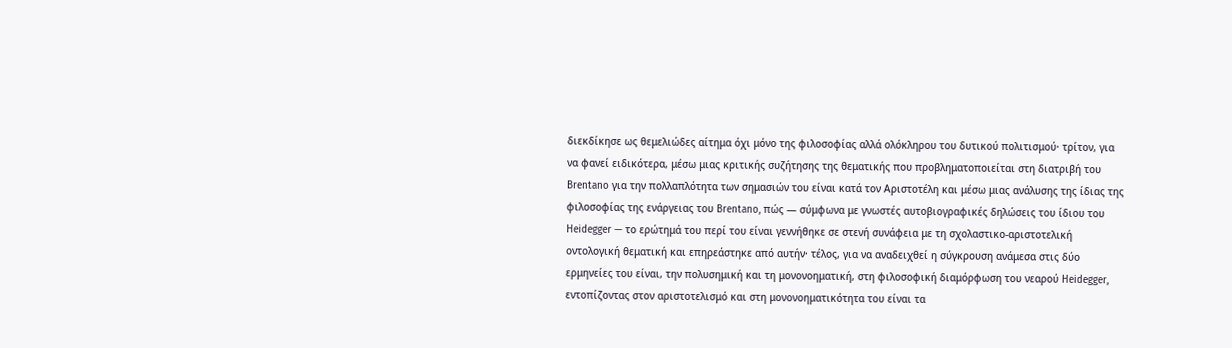διεκδίκησε ως θεμελιώδες αίτημα όχι μόνο της φιλοσοφίας αλλά ολόκληρου του δυτικού πολιτισμού· τρίτον, για να φανεί ειδικότερα, μέσω μιας κριτικής συζήτησης της θεματικής που προβληματοποιείται στη διατριβή του Brentano για την πολλαπλότητα των σημασιών του είναι κατά τον Αριστοτέλη και μέσω μιας ανάλυσης της ίδιας της φιλοσοφίας της ενάργειας του Brentano, πώς — σύμφωνα με γνωστές αυτοβιογραφικές δηλώσεις του ίδιου του Heidegger — το ερώτημά του περί του είναι γεννήθηκε σε στενή συνάφεια με τη σχολαστικο-αριστοτελική οντολογική θεματική και επηρεάστηκε από αυτήν· τέλος, για να αναδειχθεί η σύγκρουση ανάμεσα στις δύο ερμηνείες του είναι, την πολυσημική και τη μονονοηματική, στη φιλοσοφική διαμόρφωση του νεαρού Heidegger, εντοπίζοντας στον αριστοτελισμό και στη μονονοηματικότητα του είναι τα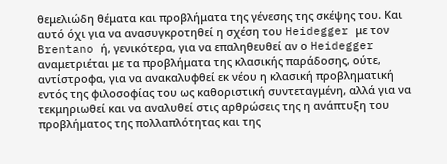θεμελιώδη θέματα και προβλήματα της γένεσης της σκέψης του. Και αυτό όχι για να ανασυγκροτηθεί η σχέση του Heidegger με τον Brentano ή, γενικότερα, για να επαληθευθεί αν ο Heidegger αναμετριέται με τα προβλήματα της κλασικής παράδοσης, ούτε, αντίστροφα, για να ανακαλυφθεί εκ νέου η κλασική προβληματική εντός της φιλοσοφίας του ως καθοριστική συντεταγμένη, αλλά για να τεκμηριωθεί και να αναλυθεί στις αρθρώσεις της η ανάπτυξη του προβλήματος της πολλαπλότητας και της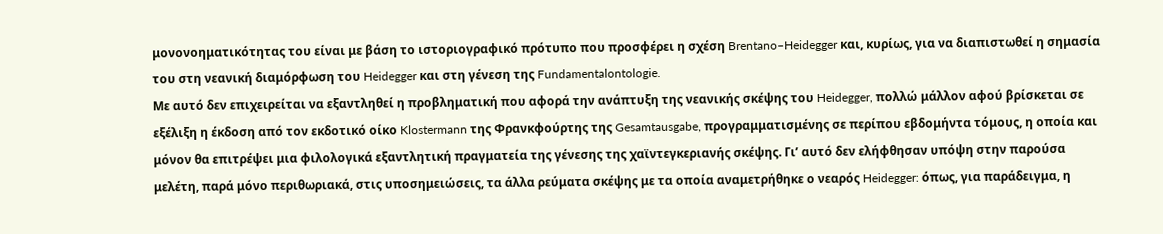μονονοηματικότητας του είναι με βάση το ιστοριογραφικό πρότυπο που προσφέρει η σχέση Brentano–Heidegger και, κυρίως, για να διαπιστωθεί η σημασία του στη νεανική διαμόρφωση του Heidegger και στη γένεση της Fundamentalontologie.
Με αυτό δεν επιχειρείται να εξαντληθεί η προβληματική που αφορά την ανάπτυξη της νεανικής σκέψης του Heidegger, πολλώ μάλλον αφού βρίσκεται σε εξέλιξη η έκδοση από τον εκδοτικό οίκο Klostermann της Φρανκφούρτης της Gesamtausgabe, προγραμματισμένης σε περίπου εβδομήντα τόμους, η οποία και μόνον θα επιτρέψει μια φιλολογικά εξαντλητική πραγματεία της γένεσης της χαϊντεγκεριανής σκέψης. Γι’ αυτό δεν ελήφθησαν υπόψη στην παρούσα μελέτη, παρά μόνο περιθωριακά, στις υποσημειώσεις, τα άλλα ρεύματα σκέψης με τα οποία αναμετρήθηκε ο νεαρός Heidegger: όπως, για παράδειγμα, η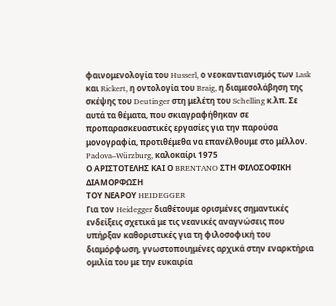φαινομενολογία του Husserl, ο νεοκαντιανισμός των Lask και Rickert, η οντολογία του Braig, η διαμεσολάβηση της σκέψης του Deutinger στη μελέτη του Schelling κ.λπ. Σε αυτά τα θέματα, που σκιαγραφήθηκαν σε προπαρασκευαστικές εργασίες για την παρούσα μονογραφία, προτιθέμεθα να επανέλθουμε στο μέλλον.
Padova–Würzburg, καλοκαίρι 1975
Ο ΑΡΙΣΤΟΤΕΛΗΣ ΚΑΙ Ο BRENTANO ΣΤΗ ΦΙΛΟΣΟΦΙΚΗ ΔΙΑΜΟΡΦΩΣΗ
ΤΟΥ ΝΕΑΡΟΥ HEIDEGGER
Για τον Heidegger διαθέτουμε ορισμένες σημαντικές ενδείξεις σχετικά με τις νεανικές αναγνώσεις που υπήρξαν καθοριστικές για τη φιλοσοφική του διαμόρφωση, γνωστοποιημένες αρχικά στην εναρκτήρια ομιλία του με την ευκαιρία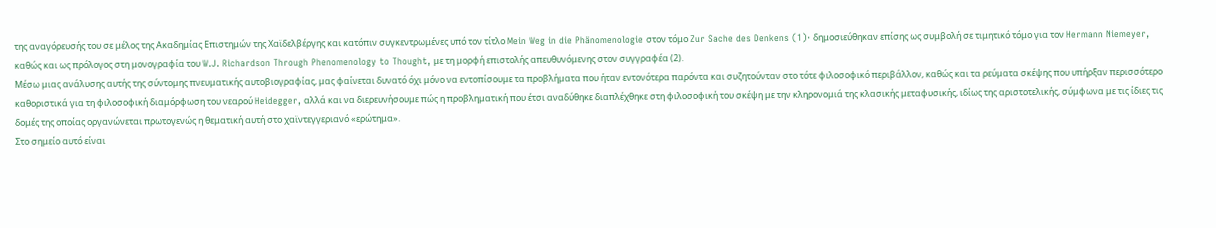της αναγόρευσής του σε μέλος της Ακαδημίας Επιστημών της Χαϊδελβέργης και κατόπιν συγκεντρωμένες υπό τον τίτλο Mein Weg in die Phänomenologie στον τόμο Zur Sache des Denkens (1)· δημοσιεύθηκαν επίσης ως συμβολή σε τιμητικό τόμο για τον Hermann Niemeyer, καθώς και ως πρόλογος στη μονογραφία του W.J. Richardson Through Phenomenology to Thought, με τη μορφή επιστολής απευθυνόμενης στον συγγραφέα (2).
Μέσω μιας ανάλυσης αυτής της σύντομης πνευματικής αυτοβιογραφίας, μας φαίνεται δυνατό όχι μόνο να εντοπίσουμε τα προβλήματα που ήταν εντονότερα παρόντα και συζητούνταν στο τότε φιλοσοφικό περιβάλλον, καθώς και τα ρεύματα σκέψης που υπήρξαν περισσότερο καθοριστικά για τη φιλοσοφική διαμόρφωση του νεαρού Heidegger, αλλά και να διερευνήσουμε πώς η προβληματική που έτσι αναδύθηκε διαπλέχθηκε στη φιλοσοφική του σκέψη με την κληρονομιά της κλασικής μεταφυσικής, ιδίως της αριστοτελικής, σύμφωνα με τις ίδιες τις δομές της οποίας οργανώνεται πρωτογενώς η θεματική αυτή στο χαϊντεγγεριανό «ερώτημα».
Στο σημείο αυτό είναι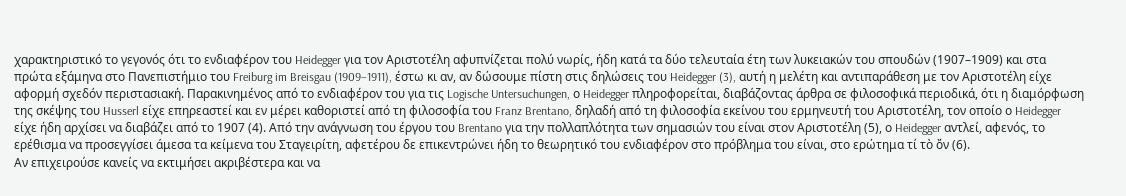χαρακτηριστικό το γεγονός ότι το ενδιαφέρον του Heidegger για τον Αριστοτέλη αφυπνίζεται πολύ νωρίς, ήδη κατά τα δύο τελευταία έτη των λυκειακών του σπουδών (1907–1909) και στα πρώτα εξάμηνα στο Πανεπιστήμιο του Freiburg im Breisgau (1909–1911), έστω κι αν, αν δώσουμε πίστη στις δηλώσεις του Heidegger (3), αυτή η μελέτη και αντιπαράθεση με τον Αριστοτέλη είχε αφορμή σχεδόν περιστασιακή. Παρακινημένος από το ενδιαφέρον του για τις Logische Untersuchungen, ο Heidegger πληροφορείται, διαβάζοντας άρθρα σε φιλοσοφικά περιοδικά, ότι η διαμόρφωση της σκέψης του Husserl είχε επηρεαστεί και εν μέρει καθοριστεί από τη φιλοσοφία του Franz Brentano, δηλαδή από τη φιλοσοφία εκείνου του ερμηνευτή του Αριστοτέλη, τον οποίο ο Heidegger είχε ήδη αρχίσει να διαβάζει από το 1907 (4). Από την ανάγνωση του έργου του Brentano για την πολλαπλότητα των σημασιών του είναι στον Αριστοτέλη (5), ο Heidegger αντλεί, αφενός, το ερέθισμα να προσεγγίσει άμεσα τα κείμενα του Σταγειρίτη, αφετέρου δε επικεντρώνει ήδη το θεωρητικό του ενδιαφέρον στο πρόβλημα του είναι, στο ερώτημα τί τὸ ὄν (6).
Αν επιχειρούσε κανείς να εκτιμήσει ακριβέστερα και να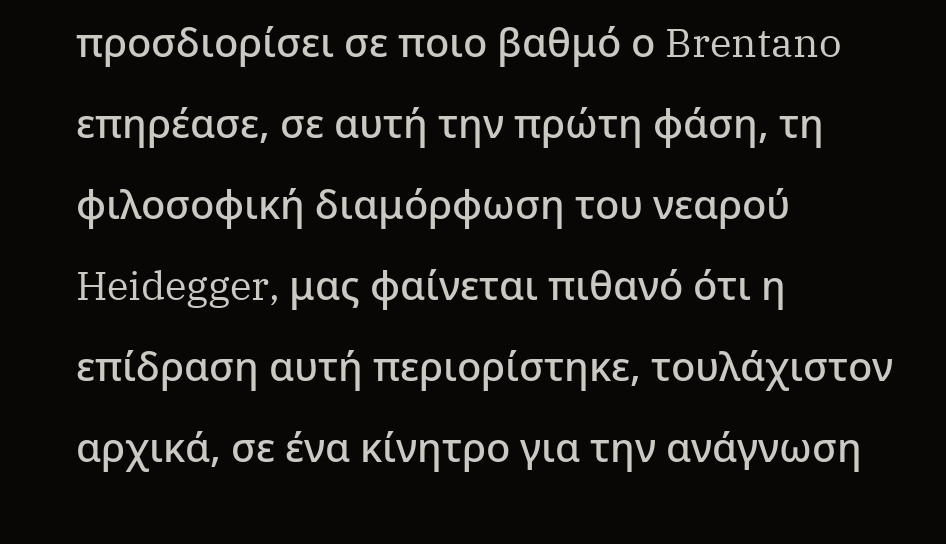προσδιορίσει σε ποιο βαθμό ο Brentano επηρέασε, σε αυτή την πρώτη φάση, τη φιλοσοφική διαμόρφωση του νεαρού Heidegger, μας φαίνεται πιθανό ότι η επίδραση αυτή περιορίστηκε, τουλάχιστον αρχικά, σε ένα κίνητρο για την ανάγνωση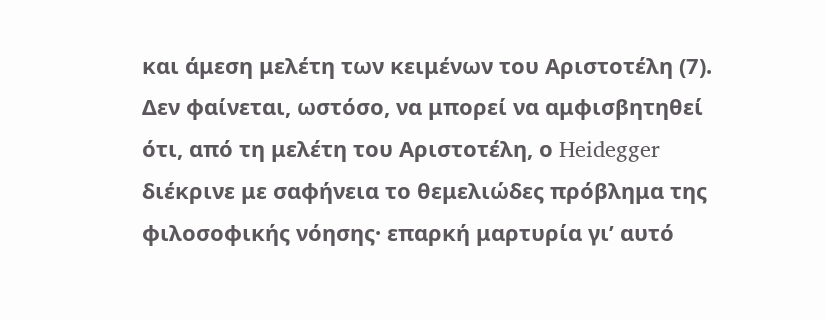και άμεση μελέτη των κειμένων του Αριστοτέλη (7). Δεν φαίνεται, ωστόσο, να μπορεί να αμφισβητηθεί ότι, από τη μελέτη του Αριστοτέλη, ο Heidegger διέκρινε με σαφήνεια το θεμελιώδες πρόβλημα της φιλοσοφικής νόησης· επαρκή μαρτυρία γι’ αυτό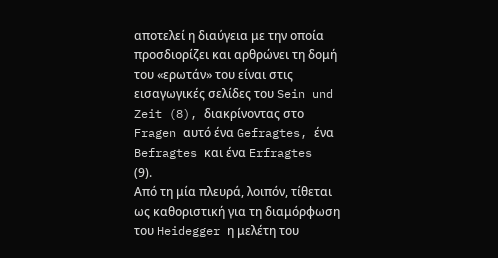αποτελεί η διαύγεια με την οποία προσδιορίζει και αρθρώνει τη δομή του «ερωτάν» του είναι στις εισαγωγικές σελίδες του Sein und Zeit (8), διακρίνοντας στο Fragen αυτό ένα Gefragtes, ένα Befragtes και ένα Erfragtes (9).
Από τη μία πλευρά, λοιπόν, τίθεται ως καθοριστική για τη διαμόρφωση του Heidegger η μελέτη του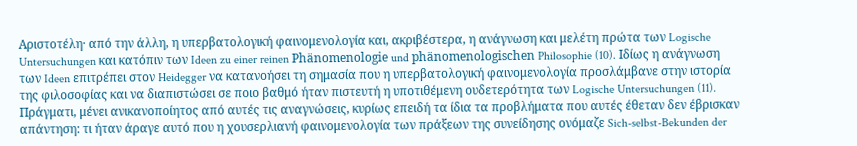Αριστοτέλη· από την άλλη, η υπερβατολογική φαινομενολογία και, ακριβέστερα, η ανάγνωση και μελέτη πρώτα των Logische Untersuchungen και κατόπιν των Ideen zu einer reinen Phänomenologie und phänomenologischen Philosophie (10). Ιδίως η ανάγνωση των Ideen επιτρέπει στον Heidegger να κατανοήσει τη σημασία που η υπερβατολογική φαινομενολογία προσλάμβανε στην ιστορία της φιλοσοφίας και να διαπιστώσει σε ποιο βαθμό ήταν πιστευτή η υποτιθέμενη ουδετερότητα των Logische Untersuchungen (11). Πράγματι, μένει ανικανοποίητος από αυτές τις αναγνώσεις, κυρίως επειδή τα ίδια τα προβλήματα που αυτές έθεταν δεν έβρισκαν απάντηση: τι ήταν άραγε αυτό που η χουσερλιανή φαινομενολογία των πράξεων της συνείδησης ονόμαζε Sich-selbst-Bekunden der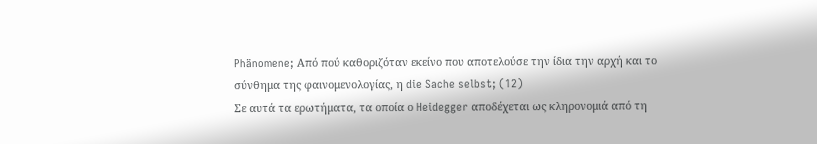Phänomene; Από πού καθοριζόταν εκείνο που αποτελούσε την ίδια την αρχή και το σύνθημα της φαινομενολογίας, η die Sache selbst; (12)
Σε αυτά τα ερωτήματα, τα οποία ο Heidegger αποδέχεται ως κληρονομιά από τη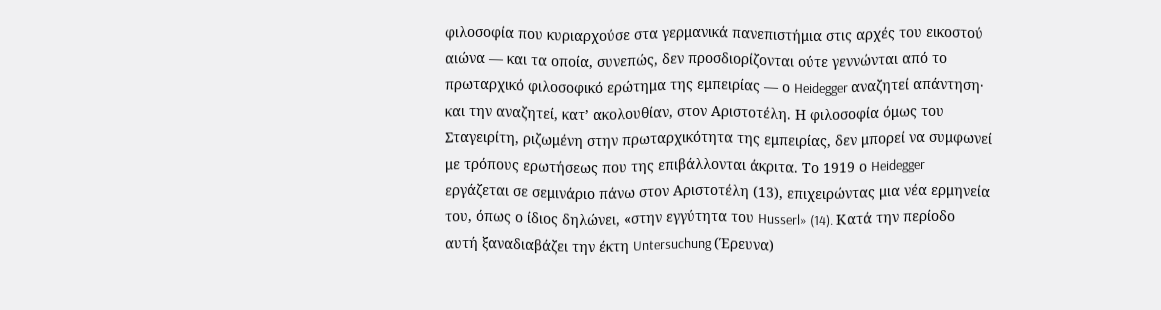φιλοσοφία που κυριαρχούσε στα γερμανικά πανεπιστήμια στις αρχές του εικοστού αιώνα — και τα οποία, συνεπώς, δεν προσδιορίζονται ούτε γεννώνται από το πρωταρχικό φιλοσοφικό ερώτημα της εμπειρίας — ο Heidegger αναζητεί απάντηση· και την αναζητεί, κατ’ ακολουθίαν, στον Αριστοτέλη. Η φιλοσοφία όμως του Σταγειρίτη, ριζωμένη στην πρωταρχικότητα της εμπειρίας, δεν μπορεί να συμφωνεί με τρόπους ερωτήσεως που της επιβάλλονται άκριτα. Το 1919 ο Heidegger εργάζεται σε σεμινάριο πάνω στον Αριστοτέλη (13), επιχειρώντας μια νέα ερμηνεία του, όπως ο ίδιος δηλώνει, «στην εγγύτητα του Husserl» (14). Κατά την περίοδο αυτή ξαναδιαβάζει την έκτη Untersuchung (Έρευνα)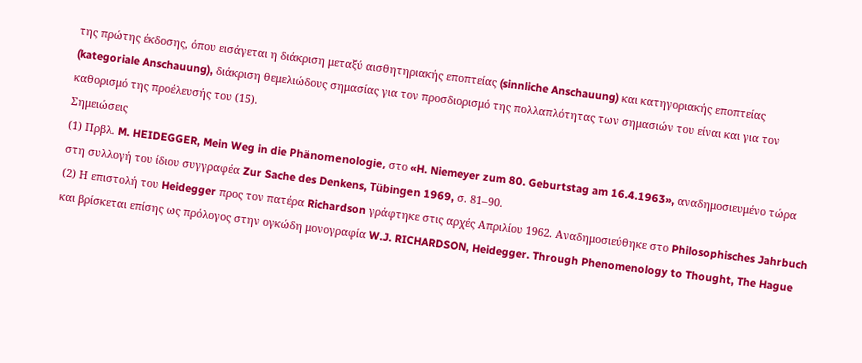της πρώτης έκδοσης, όπου εισάγεται η διάκριση μεταξύ αισθητηριακής εποπτείας (sinnliche Anschauung) και κατηγοριακής εποπτείας (kategoriale Anschauung), διάκριση θεμελιώδους σημασίας για τον προσδιορισμό της πολλαπλότητας των σημασιών του είναι και για τον καθορισμό της προέλευσής του (15).
Σημειώσεις
(1) Πρβλ. M. HEIDEGGER, Mein Weg in die Phänomenologie, στο «H. Niemeyer zum 80. Geburtstag am 16.4.1963», αναδημοσιευμένο τώρα στη συλλογή του ίδιου συγγραφέα Zur Sache des Denkens, Tübingen 1969, σ. 81–90.
(2) Η επιστολή του Heidegger προς τον πατέρα Richardson γράφτηκε στις αρχές Απριλίου 1962. Αναδημοσιεύθηκε στο Philosophisches Jahrbuch και βρίσκεται επίσης ως πρόλογος στην ογκώδη μονογραφία W.J. RICHARDSON, Heidegger. Through Phenomenology to Thought, The Hague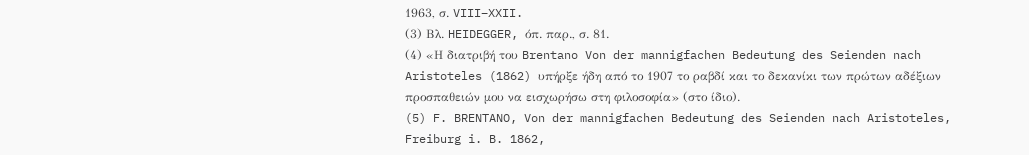1963, σ. VIII–XXII.
(3) Βλ. HEIDEGGER, όπ. παρ., σ. 81.
(4) «Η διατριβή του Brentano Von der mannigfachen Bedeutung des Seienden nach Aristoteles (1862) υπήρξε ήδη από το 1907 το ραβδί και το δεκανίκι των πρώτων αδέξιων προσπαθειών μου να εισχωρήσω στη φιλοσοφία» (στο ίδιο).
(5) F. BRENTANO, Von der mannigfachen Bedeutung des Seienden nach Aristoteles, Freiburg i. B. 1862,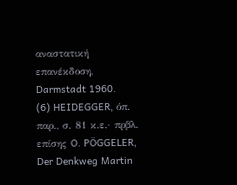αναστατική επανέκδοση, Darmstadt 1960.
(6) HEIDEGGER, όπ. παρ., σ. 81 κ.ε.· πρβλ. επίσης O. PÖGGELER, Der Denkweg Martin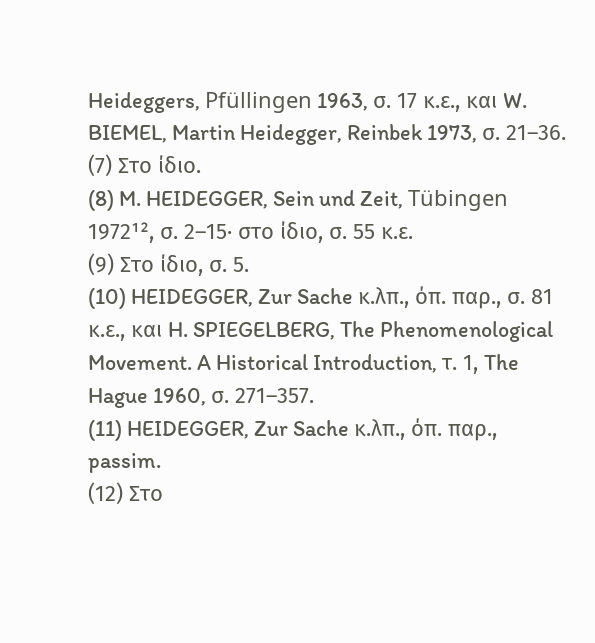Heideggers, Pfüllingen 1963, σ. 17 κ.ε., και W. BIEMEL, Martin Heidegger, Reinbek 1973, σ. 21–36.
(7) Στο ίδιο.
(8) M. HEIDEGGER, Sein und Zeit, Tübingen 1972¹², σ. 2–15· στο ίδιο, σ. 55 κ.ε.
(9) Στο ίδιο, σ. 5.
(10) HEIDEGGER, Zur Sache κ.λπ., όπ. παρ., σ. 81 κ.ε., και H. SPIEGELBERG, The Phenomenological Movement. A Historical Introduction, τ. 1, The Hague 1960, σ. 271–357.
(11) HEIDEGGER, Zur Sache κ.λπ., όπ. παρ., passim.
(12) Στο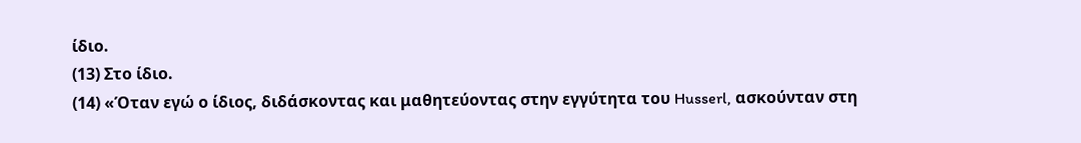ίδιο.
(13) Στο ίδιο.
(14) «Όταν εγώ ο ίδιος, διδάσκοντας και μαθητεύοντας στην εγγύτητα του Husserl, ασκούνταν στη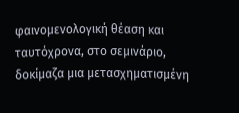φαινομενολογική θέαση και ταυτόχρονα, στο σεμινάριο, δοκίμαζα μια μετασχηματισμένη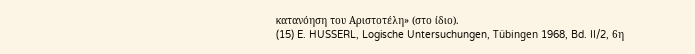κατανόηση του Αριστοτέλη» (στο ίδιο).
(15) E. HUSSERL, Logische Untersuchungen, Tübingen 1968, Bd. II/2, 6η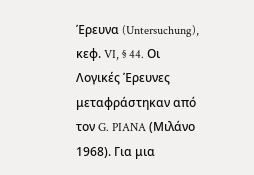Έρευνα (Untersuchung), κεφ. VI, § 44. Οι Λογικές Έρευνες μεταφράστηκαν από τον G. PIANA (Μιλάνο 1968). Για μια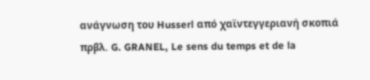ανάγνωση του Husserl από χαϊντεγγεριανή σκοπιά πρβλ. G. GRANEL, Le sens du temps et de la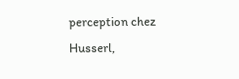perception chez Husserl,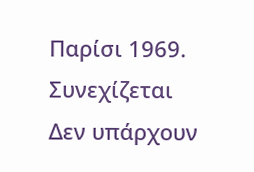Παρίσι 1969.
Συνεχίζεται
Δεν υπάρχουν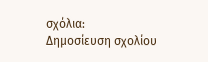σχόλια:
Δημοσίευση σχολίου